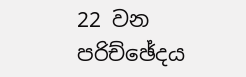22 වන පරිච්ඡේදය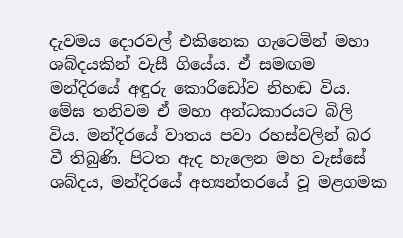දැවමය දොරවල් එකිනෙක ගැටෙමින් මහා ශබ්දයකින් වැසී ගියේය. ඒ සමඟම මන්දිරයේ අඳුරු කොරිඩෝව නිහඬ විය. මේඝ තනිවම ඒ මහා අන්ධකාරයට බිලි විය. මන්දිරයේ වාතය පවා රහස්වලින් බර වී තිබුණි. පිටත ඇද හැලෙන මහ වැස්සේ ශබ්දය, මන්දිරයේ අභ්‍යන්තරයේ වූ මළගමක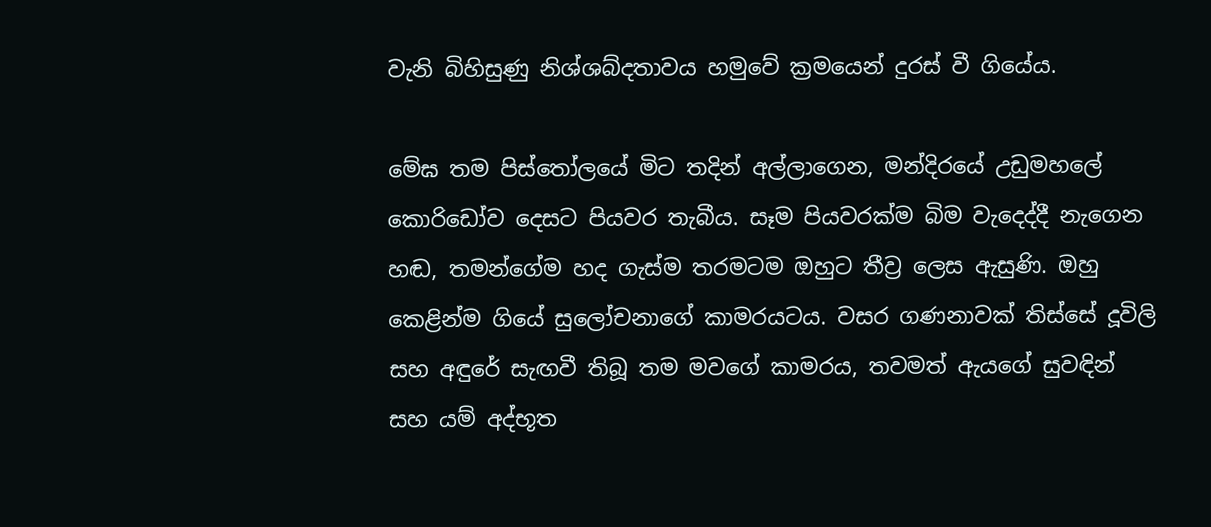වැනි බිහිසුණු නිශ්ශබ්දතාවය හමුවේ ක්‍රමයෙන් දුරස් වී ගියේය.

මේඝ තම පිස්තෝලයේ මිට තදින් අල්ලාගෙන, මන්දිරයේ උඩුමහලේ කොරිඩෝව දෙසට පියවර තැබීය. සෑම පියවරක්ම බිම වැදෙද්දී නැගෙන හඬ, තමන්ගේම හද ගැස්ම තරමටම ඔහුට තීව්‍ර ලෙස ඇසුණි. ඔහු කෙළින්ම ගියේ සුලෝචනාගේ කාමරයටය. වසර ගණනාවක් තිස්සේ දූවිලි සහ අඳුරේ සැඟවී තිබූ තම මවගේ කාමරය, තවමත් ඇයගේ සුවඳින් සහ යම් අද්භූත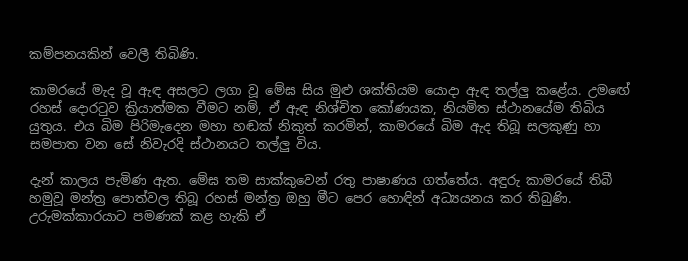කම්පනයකින් වෙලී තිබිණි.

කාමරයේ මැද වූ ඇඳ අසලට ලගා වූ මේඝ සිය මුළු ශක්තියම යොදා ඇඳ තල්ලු කළේය. උමඟේ රහස් දොරටුව ක්‍රියාත්මක වීමට නම්, ඒ ඇඳ නිශ්චිත කෝණයක, නියමිත ස්ථානයේම තිබිය යුතුය. එය බිම පිරිමැදෙන මහා හඬක් නිකුත් කරමින්, කාමරයේ බිම ඇද තිබූ සලකුණු හා සමපාත වන සේ නිවැරදි ස්ථානයට තල්ලු විය.

දැන් කාලය පැමිණ ඇත. මේඝ තම සාක්කුවෙන් රතු පාෂාණය ගත්තේය. අඳුරු කාමරයේ තිබී හමුවූ මන්ත්‍ර පොත්වල තිබූ රහස් මන්ත්‍ර ඔහු මීට පෙර හොඳින් අධ්‍යයනය කර තිබුණි. උරුමක්කාරයාට පමණක් කළ හැකි ඒ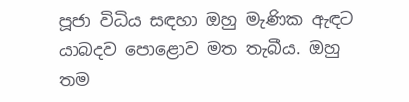පූජා විධිය සඳහා ඔහු මැණික ඇඳට යාබදව පොළොව මත තැබීය. ඔහු තම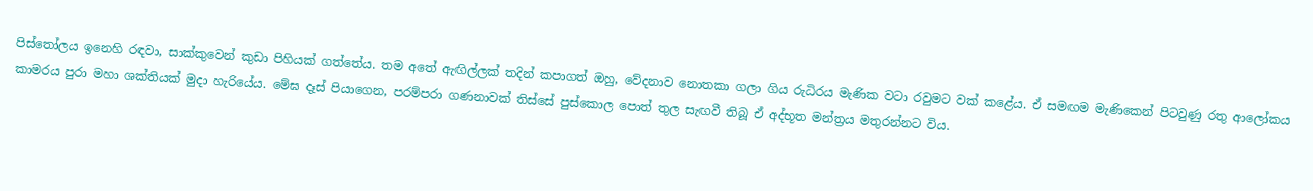පිස්තෝලය ඉනෙහි රඳවා, සාක්කුවෙන් කුඩා පිහියක් ගත්තේය. තම අතේ ඇඟිල්ලක් තදින් කපාගත් ඔහු, වේදනාව නොතකා ගලා ගිය රුධිරය මැණික වටා රවුමට වක් කළේය. ඒ සමඟම මැණිකෙන් පිටවුණු රතු ආලෝකය කාමරය පුරා මහා ශක්තියක් මුදා හැරියේය. මේඝ දෑස් පියාගෙන, පරම්පරා ගණනාවක් තිස්සේ පුස්කොල පොත් තුල සැඟවී තිබූ ඒ අද්භූත මන්ත්‍රය මතුරන්නට විය.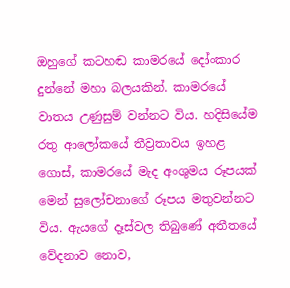ඔහුගේ කටහඬ කාමරයේ දෝංකාර දුන්නේ මහා බලයකින්. කාමරයේ වාතය උණුසුම් වන්නට විය. හදිසියේම රතු ආලෝකයේ තීව්‍රතාවය ඉහළ ගොස්, කාමරයේ මැද අංශුමය රූපයක් මෙන් සුලෝචනාගේ රූපය මතුවන්නට විය. ඇයගේ දෑස්වල තිබුණේ අතීතයේ වේදනාව නොව,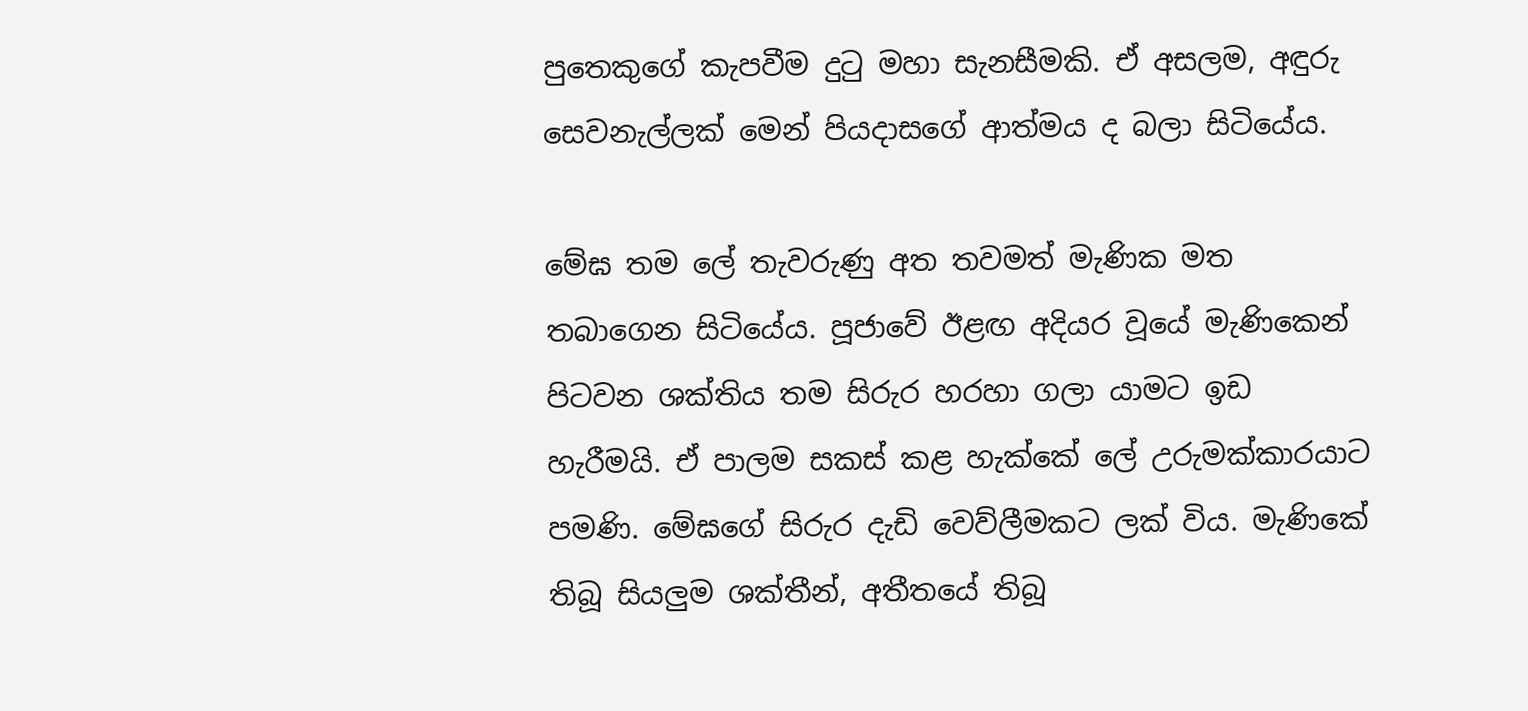පුතෙකුගේ කැපවීම දුටු මහා සැනසීමකි. ඒ අසලම, අඳුරු සෙවනැල්ලක් මෙන් පියදාසගේ ආත්මය ද බලා සිටියේය.

මේඝ තම ලේ තැවරුණු අත තවමත් මැණික මත තබාගෙන සිටියේය. පූජාවේ ඊළඟ අදියර වූයේ මැණිකෙන් පිටවන ශක්තිය තම සිරුර හරහා ගලා යාමට ඉඩ හැරීමයි. ඒ පාලම සකස් කළ හැක්කේ ලේ උරුමක්කාරයාට පමණි. මේඝගේ සිරුර දැඩි වෙව්ලීමකට ලක් විය. මැණිකේ තිබූ සියලුම ශක්තීන්, අතීතයේ තිබූ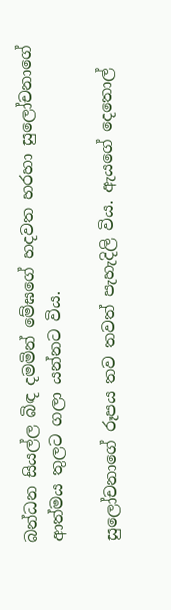බන්ධන සියල්ල බිඳ දමමින් මේඝගේ හදවත හරහා සුලෝචනාගේ ආත්මය තුලට ගලා යන්නට විය.

සුලෝචනාගේ රූපය තව තවත් පැහැදිලි විය. ඇයගේ දෙතොල්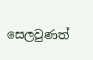සෙලවුණත්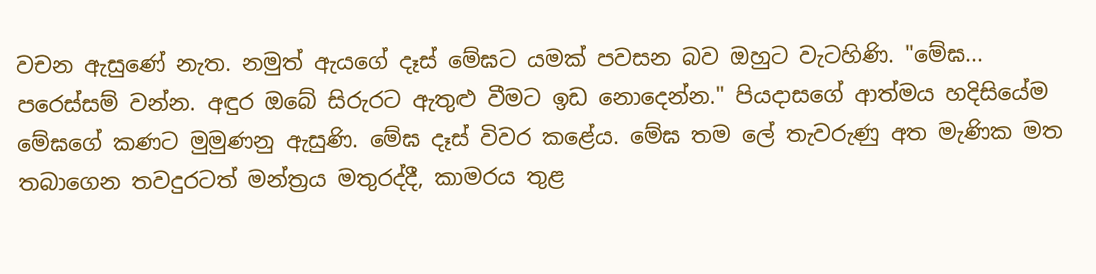වචන ඇසුණේ නැත. නමුත් ඇයගේ දෑස් මේඝට යමක් පවසන බව ඔහුට වැටහිණි. "මේඝ... පරෙස්සම් වන්න. අඳුර ඔබේ සිරුරට ඇතුළු වීමට ඉඩ නොදෙන්න." පියදාසගේ ආත්මය හදිසියේම මේඝගේ කණට මුමුණනු ඇසුණි. මේඝ දෑස් විවර කළේය. මේඝ තම ලේ තැවරුණු අත මැණික මත තබාගෙන තවදුරටත් මන්ත්‍රය මතුරද්දී, කාමරය තුළ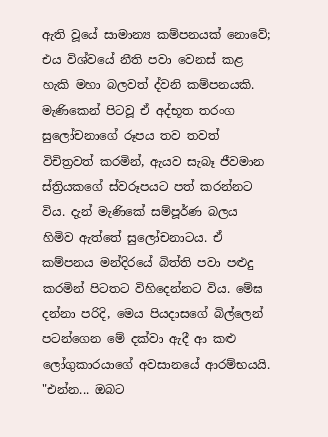ඇති වූයේ සාමාන්‍ය කම්පනයක් නොවේ; එය විශ්වයේ නීති පවා වෙනස් කළ හැකි මහා බලවත් ද්වනි කම්පනයකි. මැණිකෙන් පිටවූ ඒ අද්භූත තරංග සුලෝචනාගේ රූපය තව තවත් විචිත්‍රවත් කරමින්, ඇයව සැබෑ ජීවමාන ස්ත්‍රියකගේ ස්වරූපයට පත් කරන්නට විය. දැන් මැණිකේ සම්පූර්ණ බලය හිමිව ඇත්තේ සුලෝචනාටය. ඒ කම්පනය මන්දිරයේ බිත්ති පවා පළුදු කරමින් පිටතට විහිදෙන්නට විය. මේඝ දන්නා පරිදි, මෙය පියදාසගේ බිල්ලෙන් පටන්ගෙන මේ දක්වා ඇදී ආ කළු ලෝගුකාරයාගේ අවසානයේ ආරම්භයයි. "එන්න... ඔබට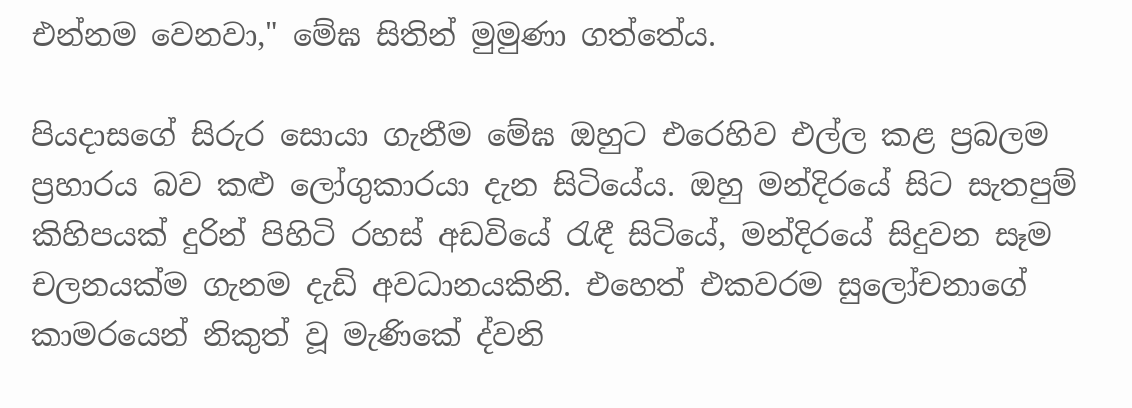එන්නම වෙනවා," මේඝ සිතින් මුමුණා ගත්තේය.

පියදාසගේ සිරුර සොයා ගැනීම මේඝ ඔහුට එරෙහිව එල්ල කළ ප්‍රබලම ප්‍රහාරය බව කළු ලෝගුකාරයා දැන සිටියේය. ඔහු මන්දිරයේ සිට සැතපුම් කිහිපයක් දුරින් පිහිටි රහස් අඩවියේ රැඳී සිටියේ, මන්දිරයේ සිදුවන සෑම චලනයක්ම ගැනම දැඩි අවධානයකිනි. එහෙත් එකවරම සුලෝචනාගේ කාමරයෙන් නිකුත් වූ මැණිකේ ද්වනි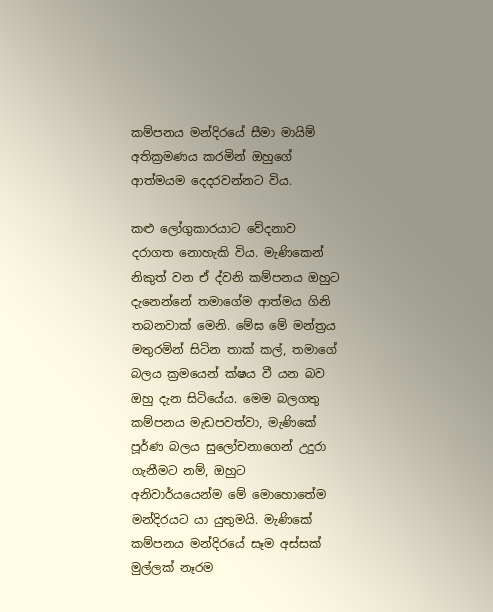කම්පනය මන්දිරයේ සීමා මායිම් අතික්‍රමණය කරමින් ඔහුගේ ආත්මයම දෙදරවන්නට විය.

කළු ලෝගුකාරයාට වේදනාව දරාගත නොහැකි විය. මැණිකෙන් නිකුත් වන ඒ ද්වනි කම්පනය ඔහුට දැනෙන්නේ තමාගේම ආත්මය ගිනි තබනවාක් මෙනි. මේඝ මේ මන්ත්‍රය මතුරමින් සිටින තාක් කල්, තමාගේ බලය ක්‍රමයෙන් ක්ෂය වී යන බව ඔහු දැන සිටියේය. මෙම බලගතු කම්පනය මැඩපවත්වා, මැණිකේ පූර්ණ බලය සුලෝචනාගෙන් උදුරා ගැනීමට නම්, ඔහුට අනිවාර්යයෙන්ම මේ මොහොතේම මන්දිරයට යා යුතුමයි. මැණිකේ කම්පනය මන්දිරයේ සෑම අස්සක් මුල්ලක් නෑරම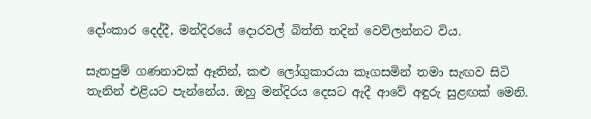දෝංකාර දෙද්දී, මන්දිරයේ දොරවල් බිත්ති තදින් වෙව්ලන්නට විය.

සැතපුම් ගණනාවක් ඈතින්, කළු ලෝගුකාරයා කෑගසමින් තමා සැඟව සිටි තැනින් එළියට පැන්නේය. ඔහු මන්දිරය දෙසට ඇදී ආවේ අඳුරු සුළඟක් මෙනි.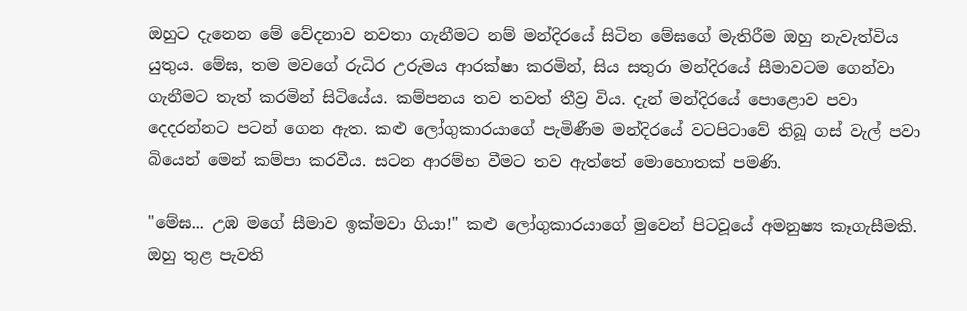ඔහුට දැනෙන මේ වේදනාව නවතා ගැනීමට නම් මන්දිරයේ සිටින මේඝගේ මැතිරීම ඔහු නැවැත්විය යුතුය. මේඝ, තම මවගේ රුධිර උරුමය ආරක්ෂා කරමින්, සිය සතුරා මන්දිරයේ සීමාවටම ගෙන්වා ගැනීමට තැත් කරමින් සිටියේය. කම්පනය තව තවත් තීව්‍ර විය. දැන් මන්දිරයේ පොළොව පවා දෙදරන්නට පටන් ගෙන ඇත. කළු ලෝගුකාරයාගේ පැමිණීම මන්දිරයේ වටපිටාවේ තිබූ ගස් වැල් පවා බියෙන් මෙන් කම්පා කරවීය. සටන ආරම්භ වීමට තව ඇත්තේ මොහොතක් පමණි.

"මේඝ... උඹ මගේ සීමාව ඉක්මවා ගියා!" කළු ලෝගුකාරයාගේ මුවෙන් පිටවූයේ අමනුෂ්‍ය කෑගැසීමකි. ඔහු තුළ පැවති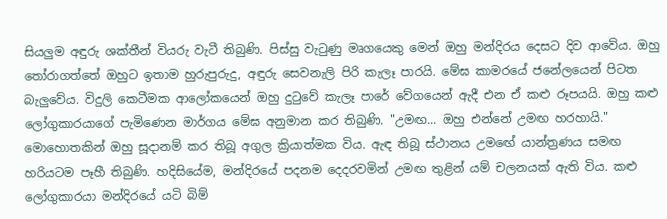සියලුම අඳුරු ශක්තීන් වියරු වැටී තිබුණි. පිස්සු වැටුණු මෘගයෙකු මෙන් ඔහු මන්දිරය දෙසට දිව ආවේය. ඔහු තෝරාගත්තේ ඔහුට ඉතාම හුරුපුරුදු, අඳුරු සෙවනැලි පිරි කැලෑ පාරයි. මේඝ කාමරයේ ජනේලයෙන් පිටත බැලුවේය. විදුලි කෙටීමක ආලෝකයෙන් ඔහු දුටුවේ කැලෑ පාරේ වේගයෙන් ඇදී එන ඒ කළු රූපයයි. ඔහු කළු ලෝගුකාරයාගේ පැමිණෙන මාර්ගය මේඝ අනුමාන කර තිබුණි. "උමඟ... ඔහු එන්නේ උමඟ හරහායි." මොහොතකින් ඔහු සූදානම් කර තිබූ අගුල ක්‍රියාත්මක විය. ඇඳ තිබූ ස්ථානය උමඟේ යාන්ත්‍රණය සමඟ හරියටම පෑහී තිබුණි. හදිසියේම, මන්දිරයේ පදනම දෙදරවමින් උමඟ තුළින් යම් චලනයක් ඇති විය. කළු ලෝගුකාරයා මන්දිරයේ යටි බිම්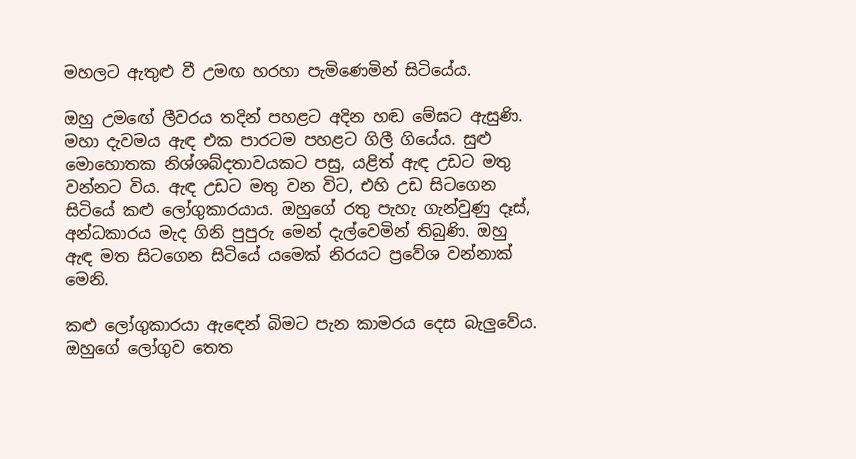මහලට ඇතුළු වී උමඟ හරහා පැමිණෙමින් සිටියේය.

ඔහු උමඟේ ලීවරය තදින් පහළට අදින හඬ මේඝට ඇසුණි. මහා දැවමය ඇඳ එක පාරටම පහළට ගිලී ගියේය. සුළු මොහොතක නිශ්ශබ්දතාවයකට පසු, යළිත් ඇඳ උඩට මතු වන්නට විය. ඇඳ උඩට මතු වන විට, එහි උඩ සිටගෙන සිටියේ කළු ලෝගුකාරයාය. ඔහුගේ රතු පැහැ ගැන්වුණු දෑස්, අන්ධකාරය මැද ගිනි පුපුරු මෙන් දැල්වෙමින් තිබුණි. ඔහු ඇඳ මත සිටගෙන සිටියේ යමෙක් නිරයට ප්‍රවේශ වන්නාක් මෙනි.

කළු ලෝගුකාරයා ඇඳෙන් බිමට පැන කාමරය දෙස බැලුවේය. ඔහුගේ ලෝගුව තෙත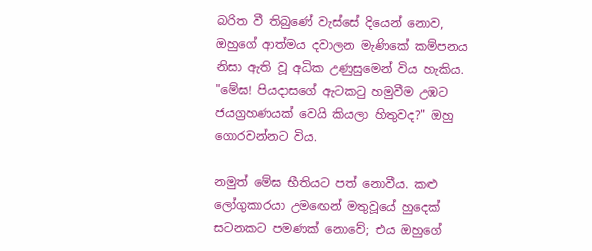බරිත වී තිබුණේ වැස්සේ දියෙන් නොව, ඔහුගේ ආත්මය දවාලන මැණිකේ කම්පනය නිසා ඇති වූ අධික උණුසුමෙන් විය හැකිය. "මේඝ! පියදාසගේ ඇටකටු හමුවීම උඹට ජයග්‍රහණයක් වෙයි කියලා හිතුවද?" ඔහු ගොරවන්නට විය.

නමුත් මේඝ භීතියට පත් නොවීය. කළු ලෝගුකාරයා උමඟෙන් මතුවූයේ හුදෙක් සටනකට පමණක් නොවේ; එය ඔහුගේ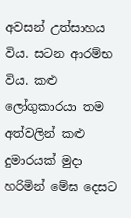අවසන් උත්සාහය විය. සටන ආරම්භ විය. කළු ලෝගුකාරයා තම අත්වලින් කළු දුමාරයක් මුදා හරිමින් මේඝ දෙසට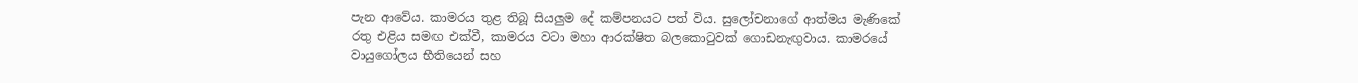පැන ආවේය. කාමරය තුළ තිබූ සියලුම දේ කම්පනයට පත් විය. සුලෝචනාගේ ආත්මය මැණිකේ රතු එළිය සමඟ එක්වී, කාමරය වටා මහා ආරක්ෂිත බලකොටුවක් ගොඩනැඟුවාය. කාමරයේ වායුගෝලය භීතියෙන් සහ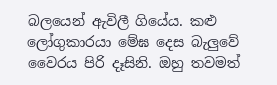බලයෙන් ඇවිලී ගියේය. කළු ලෝගුකාරයා මේඝ දෙස බැලුවේ වෛරය පිරි දෑසිනි. ඔහු තවමත්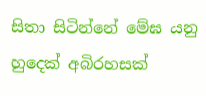සිතා සිටින්නේ මේඝ යනු හුදෙක් අබිරහසක්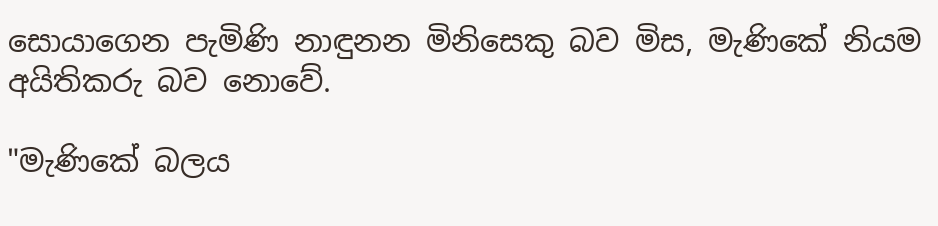සොයාගෙන පැමිණි නාඳුනන මිනිසෙකු බව මිස, මැණිකේ නියම අයිතිකරු බව නොවේ.

"මැණිකේ බලය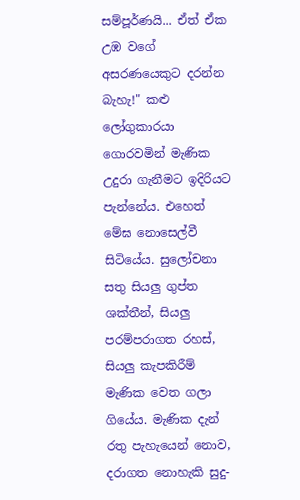සම්පූර්ණයි... ඒත් ඒක උඹ වගේ අසරණයෙකුට දරන්න බැහැ!" කළු ලෝගුකාරයා ගොරවමින් මැණික උදුරා ගැනීමට ඉදිරියට පැන්නේය. එහෙත් මේඝ නොසෙල්වී සිටියේය. සුලෝචනා සතු සියලු ගුප්ත ශක්තීන්, සියලු පරම්පරාගත රහස්, සියලු කැපකිරීම් මැණික වෙත ගලා ගියේය. මැණික දැන් රතු පැහැයෙන් නොව, දරාගත නොහැකි සුදු-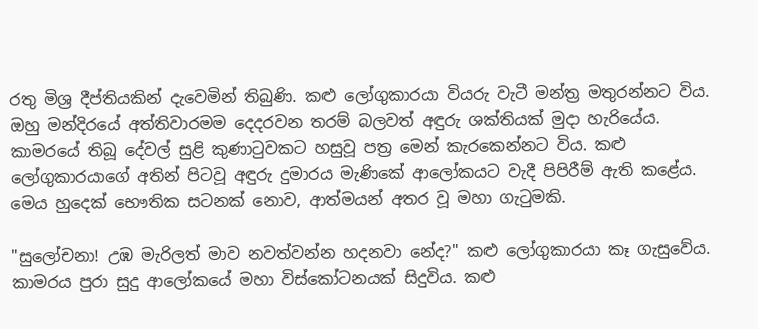රතු මිශ්‍ර දීප්තියකින් දැවෙමින් තිබුණි. කළු ලෝගුකාරයා වියරු වැටී මන්ත්‍ර මතුරන්නට විය. ඔහු මන්දිරයේ අත්තිවාරමම දෙදරවන තරම් බලවත් අඳුරු ශක්තියක් මුදා හැරියේය. කාමරයේ තිබූ දේවල් සුළි කුණාටුවකට හසුවූ පත්‍ර මෙන් කැරකෙන්නට විය. කළු ලෝගුකාරයාගේ අතින් පිටවූ අඳුරු දුමාරය මැණිකේ ආලෝකයට වැදී පිපිරීම් ඇති කළේය. මෙය හුදෙක් භෞතික සටනක් නොව, ආත්මයන් අතර වූ මහා ගැටුමකි.

"සුලෝචනා! උඹ මැරිලත් මාව නවත්වන්න හදනවා නේද?" කළු ලෝගුකාරයා කෑ ගැසුවේය. කාමරය පුරා සුදු ආලෝකයේ මහා විස්කෝටනයක් සිදුවිය. කළු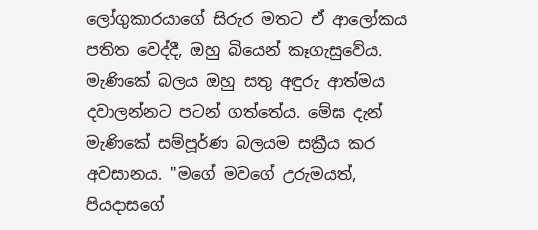ලෝගුකාරයාගේ සිරුර මතට ඒ ආලෝකය පතිත වෙද්දී, ඔහු බියෙන් කෑගැසුවේය. මැණිකේ බලය ඔහු සතු අඳුරු ආත්මය දවාලන්නට පටන් ගත්තේය. මේඝ දැන් මැණිකේ සම්පූර්ණ බලයම සක්‍රීය කර අවසානය. "මගේ මවගේ උරුමයත්, පියදාසගේ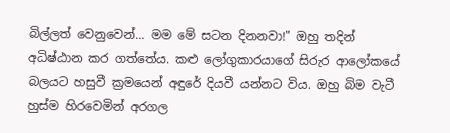බිල්ලත් වෙනුවෙන්... මම මේ සටන දිනනවා!" ඔහු තදින් අධිෂ්ඨාන කර ගත්තේය. කළු ලෝගුකාරයාගේ සිරුර ආලෝකයේ බලයට හසුවී ක්‍රමයෙන් අඳුරේ දියවී යන්නට විය. ඔහු බිම වැටී හුස්ම හිරවෙමින් අරගල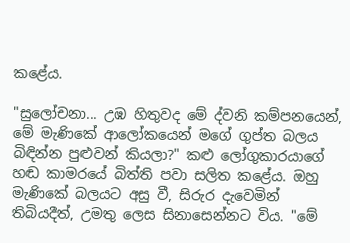කළේය.

"සුලෝචනා... උඹ හිතුවද මේ ද්වනි කම්පනයෙන්, මේ මැණිකේ ආලෝකයෙන් මගේ ගුප්ත බලය බිඳින්න පුළුවන් කියලා?" කළු ලෝගුකාරයාගේ හඬ කාමරයේ බිත්ති පවා සලිත කළේය. ඔහු මැණිකේ බලයට අසු වී, සිරුර දැවෙමින් තිබියදීත්, උමතු ලෙස සිනාසෙන්නට විය. "මේ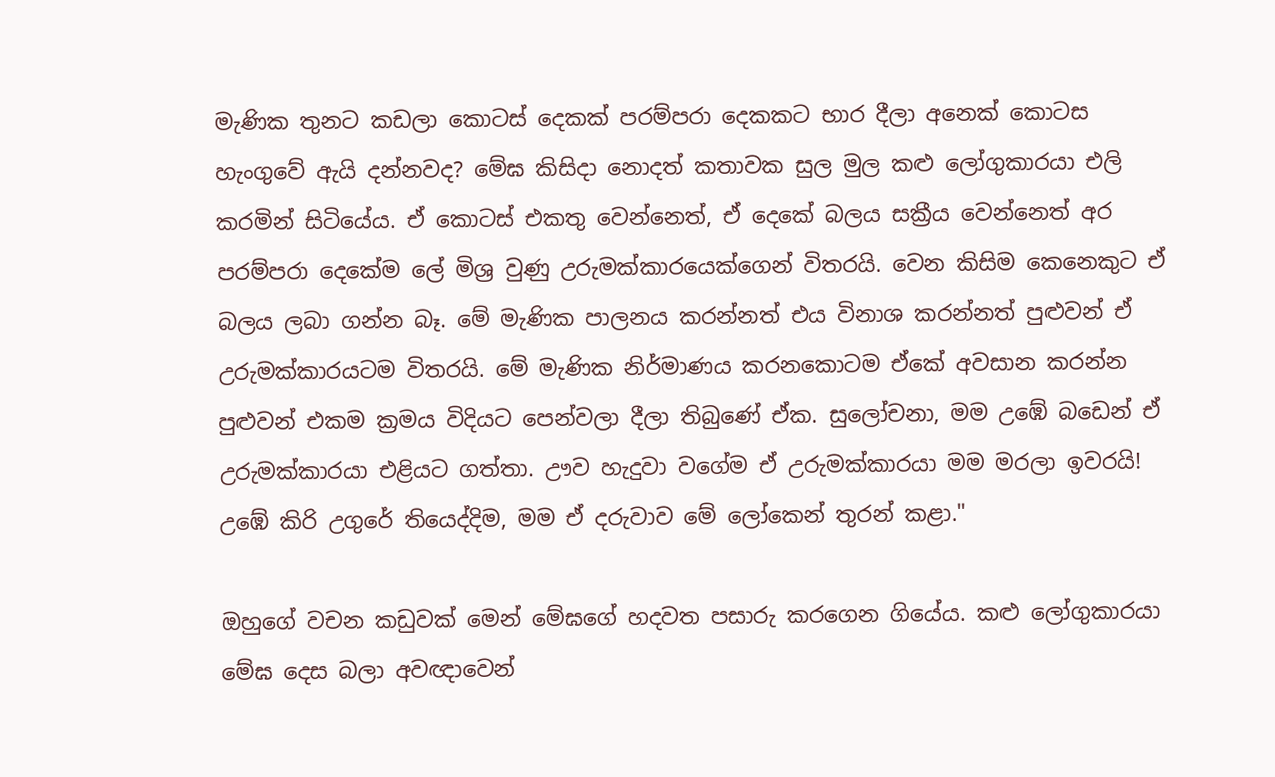මැණික තුනට කඩලා කොටස් දෙකක් පරම්පරා දෙකකට භාර දීලා අනෙක් කොටස හැංගුවේ ඇයි දන්නවද? මේඝ කිසිදා නොදත් කතාවක සුල මුල කළු ලෝගුකාරයා එලි කරමින් සිටියේය. ඒ කොටස් එකතු වෙන්නෙත්, ඒ දෙකේ බලය සක්‍රීය වෙන්නෙත් අර පරම්පරා දෙකේම ලේ මිශ්‍ර වුණු උරුමක්කාරයෙක්ගෙන් විතරයි. වෙන කිසිම කෙනෙකුට ඒ බලය ලබා ගන්න බෑ. මේ මැණික පාලනය කරන්නත් එය විනාශ කරන්නත් පුළුවන් ඒ උරුමක්කාරයටම විතරයි. මේ මැණික නිර්මාණය කරනකොටම ඒකේ අවසාන කරන්න පුළුවන් එකම ක්‍රමය විදියට පෙන්වලා දීලා තිබුණේ ඒක. සුලෝචනා, මම උඹේ බඩෙන් ඒ උරුමක්කාරයා එළියට ගත්තා. ඌව හැදුවා වගේම ඒ උරුමක්කාරයා මම මරලා ඉවරයි! උඹේ කිරි උගුරේ තියෙද්දිම, මම ඒ දරුවාව මේ ලෝකෙන් තුරන් කළා."

ඔහුගේ වචන කඩුවක් මෙන් මේඝගේ හදවත පසාරු කරගෙන ගියේය. කළු ලෝගුකාරයා මේඝ දෙස බලා අවඥාවෙන්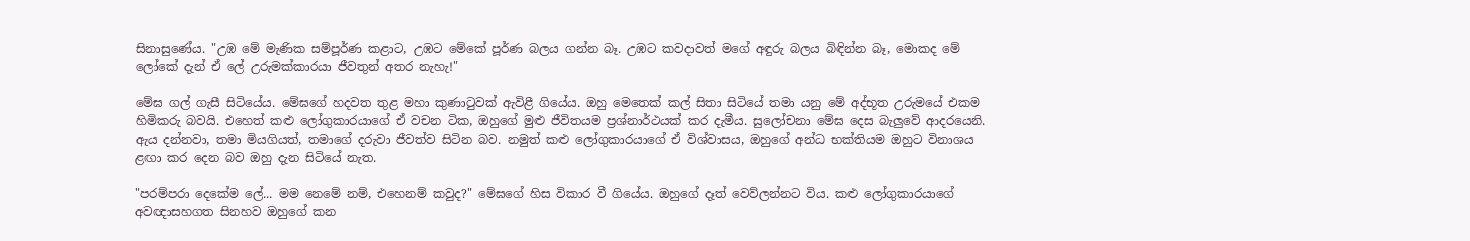සිනාසුණේය. "උඹ මේ මැණික සම්පූර්ණ කළාට, උඹට මේකේ පූර්ණ බලය ගන්න බෑ. උඹට කවදාවත් මගේ අඳුරු බලය බිඳින්න බෑ, මොකද මේ ලෝකේ දැන් ඒ ලේ උරුමක්කාරයා ජීවතුන් අතර නැහැ!"

මේඝ ගල් ගැසී සිටියේය. මේඝගේ හදවත තුළ මහා කුණාටුවක් ඇවිළී ගියේය. ඔහු මෙතෙක් කල් සිතා සිටියේ තමා යනු මේ අද්භූත උරුමයේ එකම හිමිකරු බවයි. එහෙත් කළු ලෝගුකාරයාගේ ඒ වචන ටික, ඔහුගේ මුළු ජීවිතයම ප්‍රශ්නාර්ථයක් කර දැමීය. සුලෝචනා මේඝ දෙස බැලුවේ ආදරයෙනි. ඇය දන්නවා, තමා මියගියත්, තමාගේ දරුවා ජීවත්ව සිටින බව. නමුත් කළු ලෝගුකාරයාගේ ඒ විශ්වාසය, ඔහුගේ අන්ධ භක්තියම ඔහුට විනාශය ළඟා කර දෙන බව ඔහු දැන සිටියේ නැත.

"පරම්පරා දෙකේම ලේ... මම නෙමේ නම්, එහෙනම් කවුද?" මේඝගේ හිස විකාර වී ගියේය. ඔහුගේ දෑත් වෙව්ලන්නට විය. කළු ලෝගුකාරයාගේ අවඥාසහගත සිනහව ඔහුගේ කන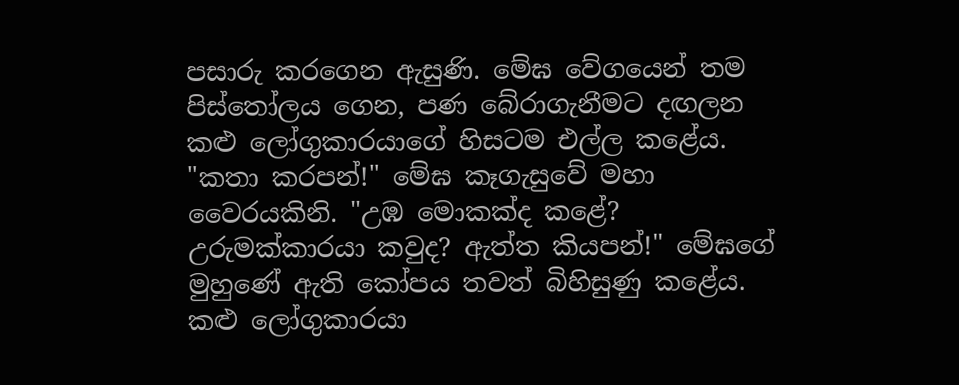පසාරු කරගෙන ඇසුණි. මේඝ වේගයෙන් තම පිස්තෝලය ගෙන, පණ බේරාගැනීමට දඟලන කළු ලෝගුකාරයාගේ හිසටම එල්ල කළේය. "කතා කරපන්!" මේඝ කෑගැසුවේ මහා වෛරයකිනි. "උඹ මොකක්ද කළේ? උරුමක්කාරයා කවුද? ඇත්ත කියපන්!" මේඝගේ මුහුණේ ඇති කෝපය තවත් බිහිසුණු කළේය. කළු ලෝගුකාරයා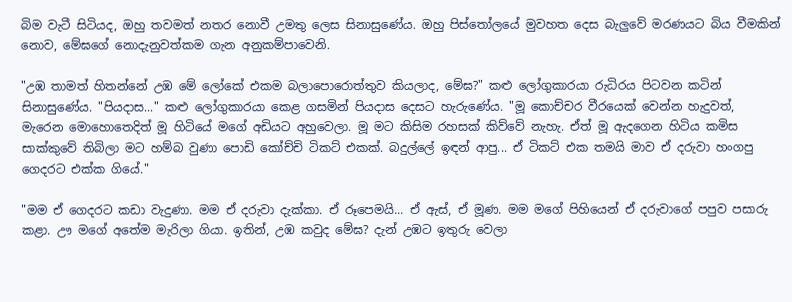බිම වැටී සිටියද, ඔහු තවමත් නතර නොවී උමතු ලෙස සිනාසුණේය. ඔහු පිස්තෝලයේ මුවහත දෙස බැලුවේ මරණයට බිය වීමකින් නොව, මේඝගේ නොදැනුවත්කම ගැන අනුකම්පාවෙනි.

"උඹ තාමත් හිතන්නේ උඹ මේ ලෝකේ එකම බලාපොරොත්තුව කියලාද, මේඝ?" කළු ලෝගුකාරයා රුධිරය පිටවන කටින් සිනාසුණේය. "පියදාස..." කළු ලෝගුකාරයා කෙළ ගසමින් පියදාස දෙසට හැරුණේය. "මූ කොච්චර වීරයෙක් වෙන්න හැදුවත්, මැරෙන මොහොතෙදිත් මූ හිටියේ මගේ අඩියට අහුවෙලා. මූ මට කිසිම රහසක් කිව්වේ නැහැ. ඒත් මූ ඇදගෙන හිටිය කමිස සාක්කුවේ තිබිලා මට හම්බ වුණා පොඩි කෝච්චි ටිකට් එකක්. බදුල්ලේ ඉඳන් ආපු... ඒ ටිකට් එක තමයි මාව ඒ දරුවා හංගපු ගෙදරට එක්ක ගියේ."

"මම ඒ ගෙදරට කඩා වැදුණා. මම ඒ දරුවා දැක්කා. ඒ රූපෙමයි... ඒ ඇස්, ඒ මූණ. මම මගේ පිහියෙන් ඒ දරුවාගේ පපුව පසාරු කළා. ඌ මගේ අතේම මැරිලා ගියා. ඉතින්, උඹ කවුද මේඝ? දැන් උඹට ඉතුරු වෙලා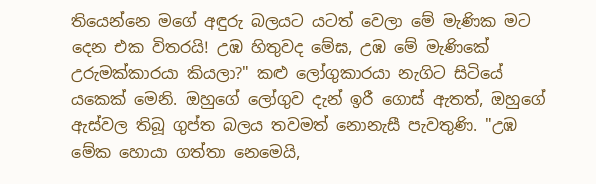තියෙන්නෙ මගේ අඳුරු බලයට යටත් වෙලා මේ මැණික මට දෙන එක විතරයි! උඹ හිතුවද මේඝ, උඹ මේ මැණිකේ උරුමක්කාරයා කියලා?" කළු ලෝගුකාරයා නැගිට සිටියේ යකෙක් මෙනි. ඔහුගේ ලෝගුව දැන් ඉරී ගොස් ඇතත්, ඔහුගේ ඇස්වල තිබූ ගුප්ත බලය තවමත් නොනැසී පැවතුණි. "උඹ මේක හොයා ගත්තා නෙමෙයි,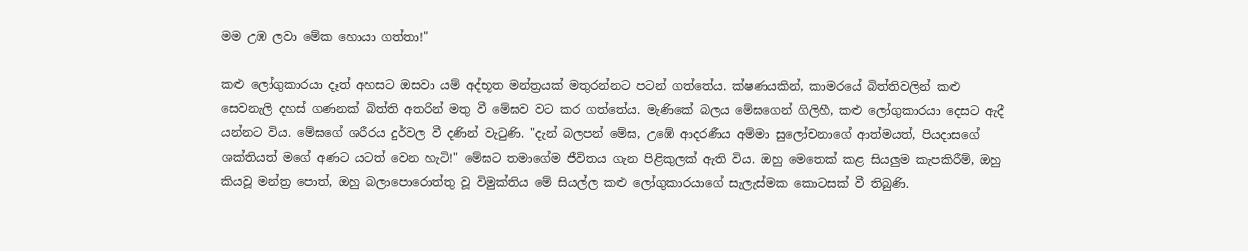මම උඹ ලවා මේක හොයා ගත්තා!"

කළු ලෝගුකාරයා දෑත් අහසට ඔසවා යම් අද්භූත මන්ත්‍රයක් මතුරන්නට පටන් ගත්තේය. ක්ෂණයකින්, කාමරයේ බිත්තිවලින් කළු සෙවනැලි දහස් ගණනක් බිත්ති අතරින් මතු වී මේඝව වට කර ගත්තේය. මැණිකේ බලය මේඝගෙන් ගිලිහී, කළු ලෝගුකාරයා දෙසට ඇදී යන්නට විය. මේඝගේ ශරීරය දුර්වල වී දණින් වැටුණි. "දැන් බලපන් මේඝ, උඹේ ආදරණීය අම්මා සුලෝචනාගේ ආත්මයත්, පියදාසගේ ශක්තියත් මගේ අණට යටත් වෙන හැටි!" මේඝට තමාගේම ජීවිතය ගැන පිළිකුලක් ඇති විය. ඔහු මෙතෙක් කළ සියලුම කැපකිරීම්, ඔහු කියවූ මන්ත්‍ර පොත්, ඔහු බලාපොරොත්තු වූ විමුක්තිය මේ සියල්ල කළු ලෝගුකාරයාගේ සැලැස්මක කොටසක් වී තිබුණි.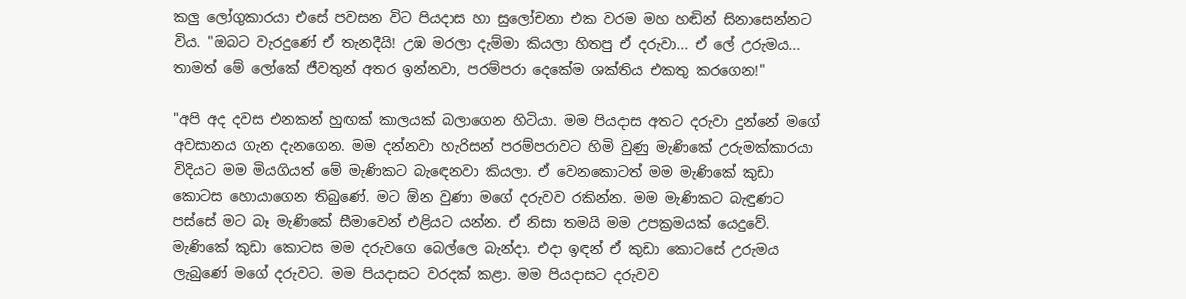කලු ලෝගුකාරයා එසේ පවසන විට පියදාස හා සුලෝචනා එක වරම මහ හඬින් සිනාසෙන්නට විය. "ඔබට වැරදුණේ ඒ තැනදීයි! උඹ මරලා දැම්මා කියලා හිතපු ඒ දරුවා... ඒ ලේ උරුමය... තාමත් මේ ලෝකේ ජීවතුන් අතර ඉන්නවා, පරම්පරා දෙකේම ශක්තිය එකතු කරගෙන!"

"අපි අද දවස එනකන් හුඟක් කාලයක් බලාගෙන හිටියා. මම පියදාස අතට දරුවා දුන්නේ මගේ අවසානය ගැන දැනගෙන. මම දන්නවා හැරිසන් පරම්පරාවට හිමි වුණු මැණිකේ උරුමක්කාරයා විදියට මම මියගියත් මේ මැණිකට බැඳෙනවා කියලා. ඒ වෙනකොටත් මම මැණිකේ කුඩා කොටස හොයාගෙන තිබුණේ. මට ඕන වුණා මගේ දරුවව රකින්න. මම මැණිකට බැඳුණට පස්සේ මට බෑ මැණිකේ සීමාවෙන් එළියට යන්න. ඒ නිසා තමයි මම උපක්‍රමයක් යෙදුවේ. මැණිකේ කුඩා කොටස මම දරුවගෙ බෙල්ලෙ බැන්දා. එදා ඉඳන් ඒ කුඩා කොටසේ උරුමය ලැබුණේ මගේ දරුවට. මම පියදාසට වරදක් කළා. මම පියදාසට දරුවව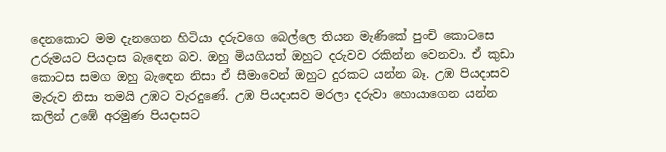දෙනකොට මම දැනගෙන හිටියා දරුවගෙ බෙල්ලෙ තියන මැණිකේ පුංචි කොටසෙ උරුමයට පියදාස බැඳෙන බව. ඔහු මියගියත් ඔහුට දරුවව රකින්න වෙනවා. ඒ කුඩා කොටස සමග ඔහු බැඳෙන නිසා ඒ සීමාවෙන් ඔහුට දුරකට යන්න බෑ. උඹ පියදාසව මැරුව නිසා තමයි උඹට වැරදුණේ. උඹ පියදාසව මරලා දරුවා හොයාගෙන යන්න කලින් උඹේ අරමුණ පියදාසට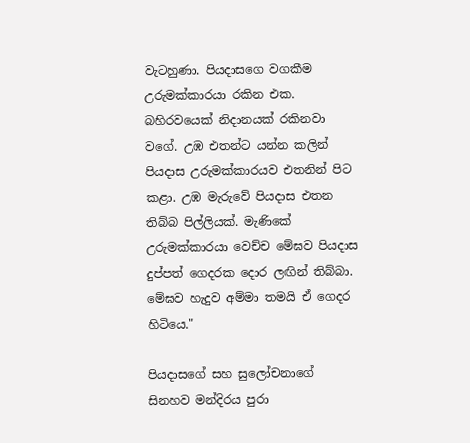වැටහුණා. පියදාසගෙ වගකීම උරුමක්කාරයා රකින එක. බහිරවයෙක් නිදානයක් රකිනවා වගේ. උඹ එතන්ට යන්න කලින් පියදාස උරුමක්කාරයව එතනින් පිට කළා. උඹ මැරුවේ පියදාස එතන තිබ්බ පිල්ලියක්. මැණිකේ උරුමක්කාරයා වෙච්ච මේඝව පියදාස දුප්පත් ගෙදරක දොර ලඟින් තිබ්බා. මේඝව හැදුව අම්මා තමයි ඒ ගෙදර හිටියෙ."

පියදාසගේ සහ සුලෝචනාගේ සිනහව මන්දිරය පුරා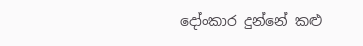දෝංකාර දුන්නේ කළු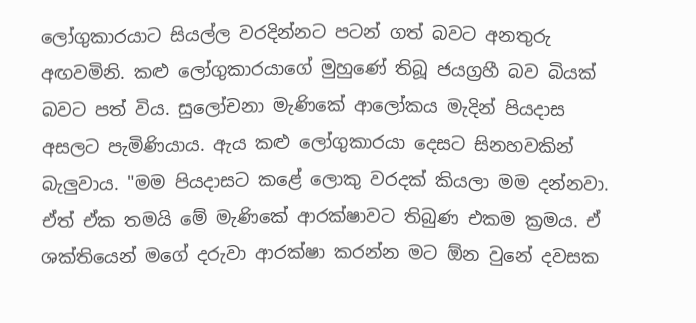ලෝගුකාරයාට සියල්ල වරදින්නට පටන් ගත් බවට අනතුරු අඟවමිනි. කළු ලෝගුකාරයාගේ මුහුණේ තිබූ ජයග්‍රහී බව බියක් බවට පත් විය. සුලෝචනා මැණිකේ ආලෝකය මැදින් පියදාස අසලට පැමිණියාය. ඇය කළු ලෝගුකාරයා දෙසට සිනහවකින් බැලුවාය. "මම පියදාසට කළේ ලොකු වරදක් කියලා මම දන්නවා. ඒත් ඒක තමයි මේ මැණිකේ ආරක්ෂාවට තිබුණ එකම ක්‍රමය. ඒ ශක්තියෙන් මගේ දරුවා ආරක්ෂා කරන්න මට ඕන වුනේ දවසක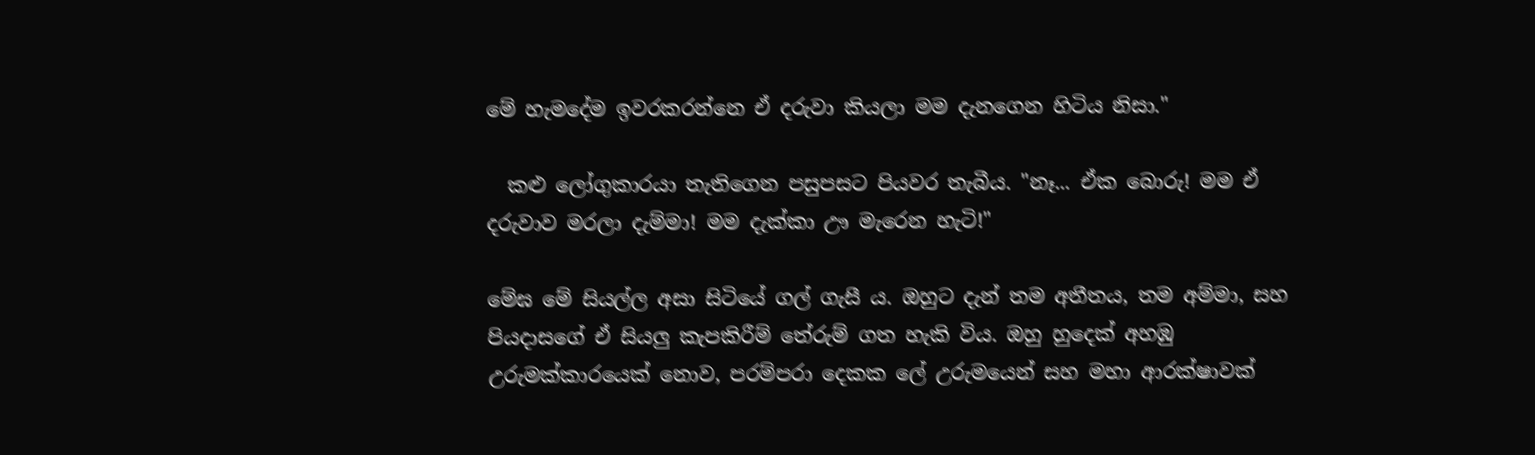මේ හැමදේම ඉවරකරන්නෙ ඒ දරුවා කියලා මම දැනගෙන හිටිය නිසා."

  කළු ලෝගුකාරයා තැතිගෙන පසුපසට පියවර තැබීය. "නෑ... ඒක බොරු! මම ඒ දරුවාව මරලා දැම්මා! මම දැක්කා ඌ මැරෙන හැටි!"

මේඝ මේ සියල්ල අසා සිටියේ ගල් ගැසී ය. ඔහුට දැන් තම අතීතය, තම අම්මා, සහ පියදාසගේ ඒ සියලු කැපකිරීම් තේරුම් ගත හැකි විය. ඔහු හුදෙක් අහඹු උරුමක්කාරයෙක් නොව, පරම්පරා දෙකක ලේ උරුමයෙන් සහ මහා ආරක්ෂාවක්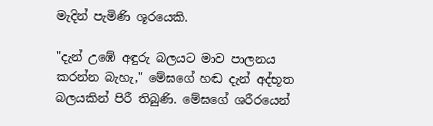මැදින් පැමිණි ශූරයෙකි.

"දැන් උඹේ අඳුරු බලයට මාව පාලනය කරන්න බැහැ," මේඝගේ හඬ දැන් අද්භූත බලයකින් පිරී තිබුණි. මේඝගේ ශරීරයෙන්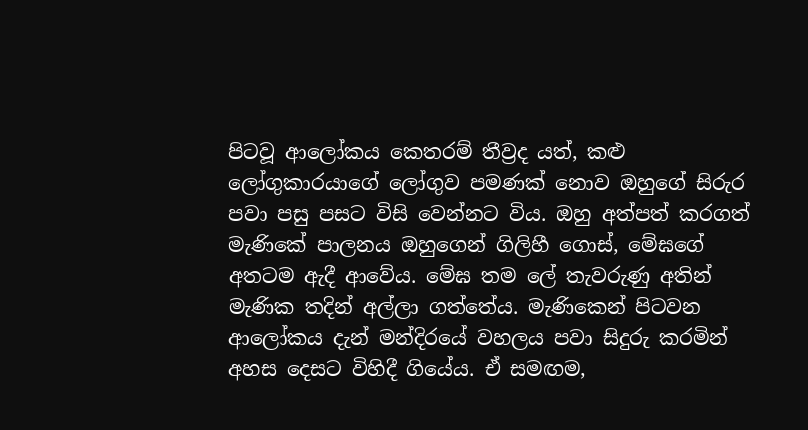පිටවූ ආලෝකය කෙතරම් තීව්‍රද යත්, කළු ලෝගුකාරයාගේ ලෝගුව පමණක් නොව ඔහුගේ සිරුර පවා පසු පසට විසි වෙන්නට විය. ඔහු අත්පත් කරගත් මැණිකේ පාලනය ඔහුගෙන් ගිලිහී ගොස්, මේඝගේ අතටම ඇදී ආවේය. මේඝ තම ලේ තැවරුණු අතින් මැණික තදින් අල්ලා ගත්තේය. මැණිකෙන් පිටවන ආලෝකය දැන් මන්දිරයේ වහලය පවා සිදුරු කරමින් අහස දෙසට විහිදී ගියේය. ඒ සමඟම,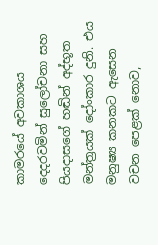කාමරයේ අවකාශය දෙදරවමින් සුලෝචනා සහ පියදාසගේ හඬින් අද්භූත මන්ත්‍රයක් දෝංකාර දුනි. එය මනුෂ්‍ය කනකට ඇසෙන වචන පෙළක් නොව,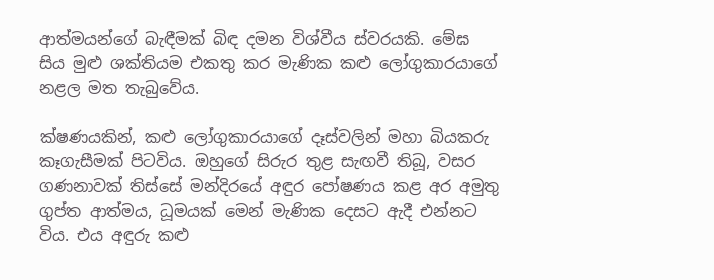ආත්මයන්ගේ බැඳීමක් බිඳ දමන විශ්වීය ස්වරයකි. මේඝ සිය මුළු ශක්තියම එකතු කර මැණික කළු ලෝගුකාරයාගේ නළල මත තැබුවේය.

ක්ෂණයකින්, කළු ලෝගුකාරයාගේ දෑස්වලින් මහා බියකරු කෑගැසීමක් පිටවිය. ඔහුගේ සිරුර තුළ සැඟවී තිබූ, වසර ගණනාවක් තිස්සේ මන්දිරයේ අඳුර පෝෂණය කළ අර අමුතු ගුප්ත ආත්මය, ධූමයක් මෙන් මැණික දෙසට ඇදී එන්නට විය. එය අඳුරු කළු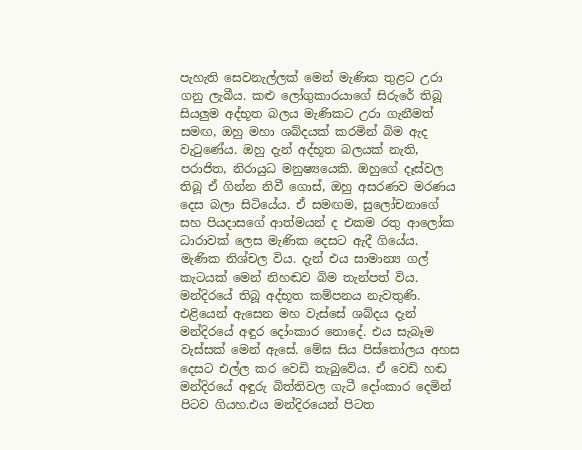පැහැති සෙවනැල්ලක් මෙන් මැණික තුළට උරා ගනු ලැබීය. කළු ලෝගුකාරයාගේ සිරුරේ තිබූ සියලුම අද්භූත බලය මැණිකට උරා ගැනීමත් සමඟ, ඔහු මහා ශබ්දයක් කරමින් බිම ඇද වැටුණේය. ඔහු දැන් අද්භූත බලයක් නැති, පරාජිත, නිරායුධ මනුෂ්‍යයෙකි. ඔහුගේ දෑස්වල තිබූ ඒ ගින්න නිවී ගොස්, ඔහු අසරණව මරණය දෙස බලා සිටියේය. ඒ සමඟම, සුලෝචනාගේ සහ පියදාසගේ ආත්මයන් ද එකම රතු ආලෝක ධාරාවක් ලෙස මැණික දෙසට ඇදී ගියේය. මැණික නිශ්චල විය. දැන් එය සාමාන්‍ය ගල් කැටයක් මෙන් නිහඬව බිම තැන්පත් විය. මන්දිරයේ තිබූ අද්භූත කම්පනය නැවතුණි. එළියෙන් ඇසෙන මහ වැස්සේ ශබ්දය දැන් මන්දිරයේ අඳුර දෝංකාර නොදේ. එය සැබෑම වැස්සක් මෙන් ඇසේ. මේඝ සිය පිස්තෝලය අහස දෙසට එල්ල කර වෙඩි තැබුවේය. ඒ වෙඩි හඬ මන්දිරයේ අඳුරු බිත්තිවල ගැටී දෝංකාර දෙමින් පිටව ගියහ.එය මන්දිරයෙන් පිටත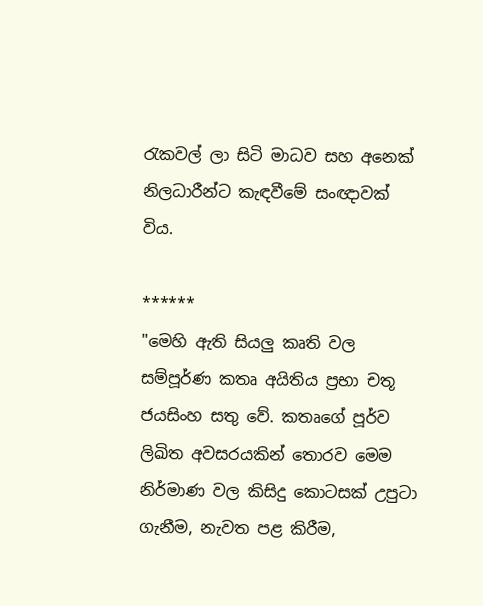රැකවල් ලා සිටි මාධව සහ අනෙක් නිලධාරීන්ට කැඳවීමේ සංඥාවක් විය.

******
"මෙහි ඇති සියලු කෘති වල සම්පූර්ණ කතෘ අයිතිය ප්‍රභා චතූ ජයසිංහ සතු වේ. කතෘගේ පූර්ව ලිඛිත අවසරයකින් තොරව මෙම නිර්මාණ වල කිසිදු කොටසක් උපුටා ගැනීම, නැවත පළ කිරීම,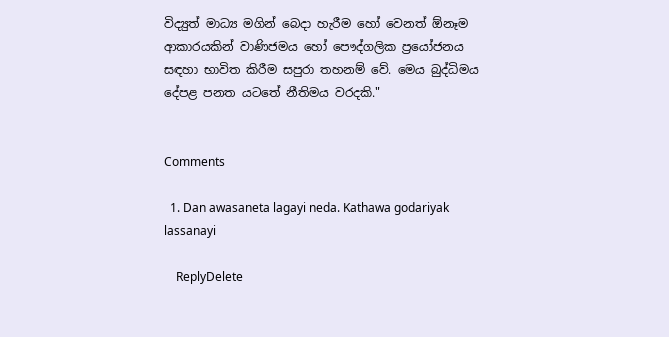විද්‍යුත් මාධ්‍ය මගින් බෙදා හැරීම හෝ වෙනත් ඕනෑම ආකාරයකින් වාණිජමය හෝ පෞද්ගලික ප්‍රයෝජනය සඳහා භාවිත කිරීම සපුරා තහනම් වේ. මෙය බුද්ධිමය දේපළ පනත යටතේ නීතිමය වරදකි."


Comments

  1. Dan awasaneta lagayi neda. Kathawa godariyak lassanayi

    ReplyDelete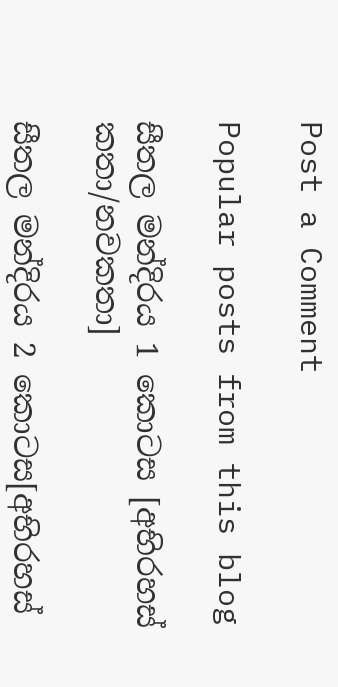Post a Comment

Popular posts from this blog

සීතල මන්දිරය 1 කොටස [අභිරහස් කතා/නවකතා]

සීතල මන්දිරය 2 කොටස[අභිරහස්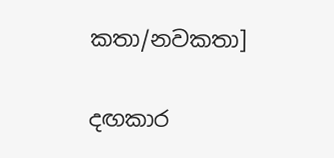කතා/නවකතා]

දඟකාර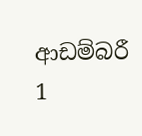ආඩම්බරී 1